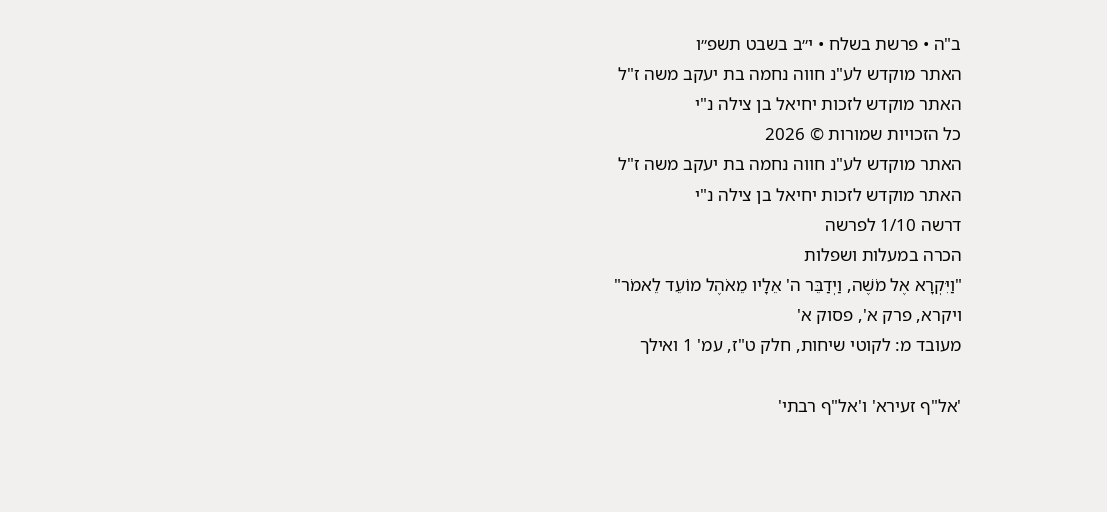ב"ה • פרשת בשלח • י״ב בשבט תשפ״ו
האתר מוקדש לע"נ חווה נחמה בת יעקב משה ז"ל
האתר מוקדש לזכות יחיאל בן צילה נ"י
כל הזכויות שמורות © 2026
האתר מוקדש לע"נ חווה נחמה בת יעקב משה ז"ל
האתר מוקדש לזכות יחיאל בן צילה נ"י
דרשה 1/10 לפרשה
הכרה במעלות ושפלות
"וַיִּקְרָא אֶל מֹשֶׁה, וַיְדַבֵּר ה' אֵלָיו מֵאֹהֶל מוֹעֵד לֵאמֹר"
ויקרא, פרק א', פסוק א'
מעובד מ: לקוטי שיחות, חלק ט"ז, עמ' 1 ואילך

'אל"ף זעירא' ו'אל"ף רבתי'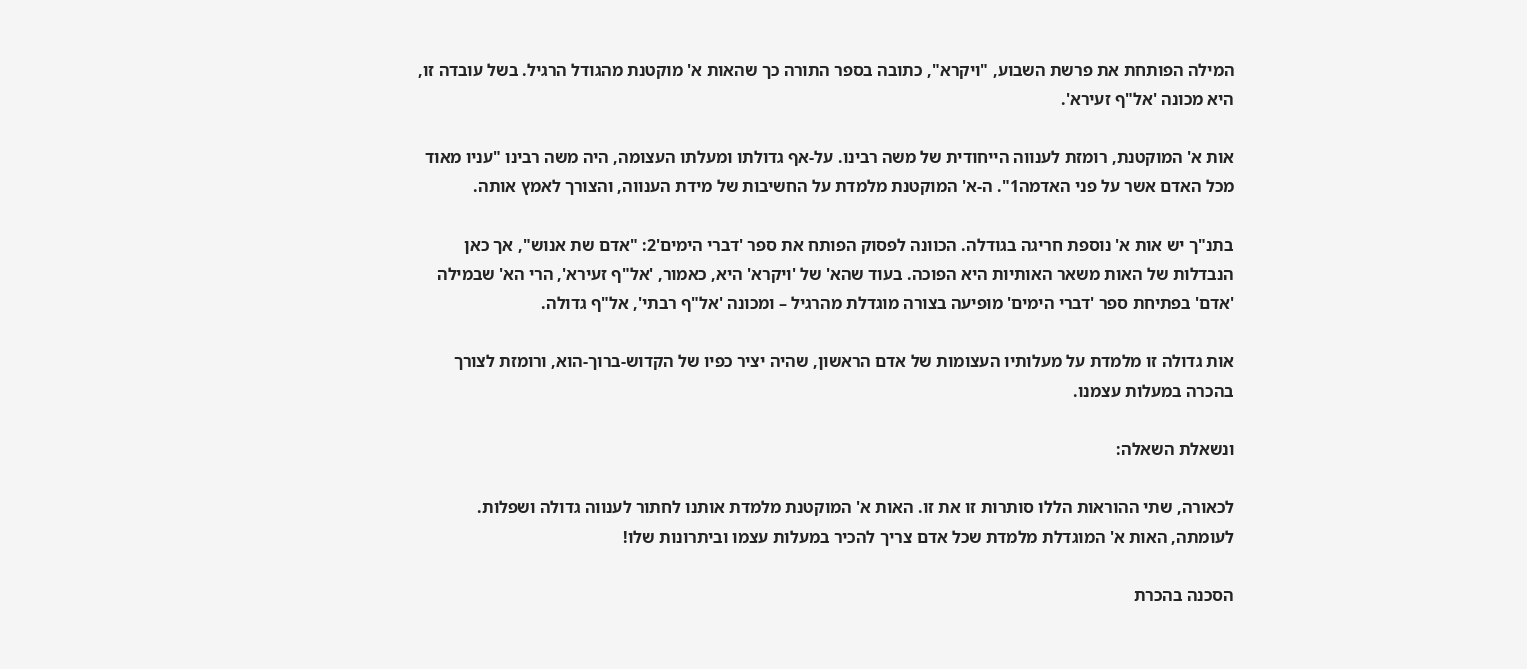המילה הפותחת את פרשת השבוע, "ויקרא", כתובה בספר התורה כך שהאות א' מוקטנת מהגודל הרגיל. בשל עובדה זו, היא מכונה 'אל"ף זעירא'.

אות א' המוקטנת, רומזת לענווה הייחודית של משה רבינו. על-אף גדולתו ומעלתו העצומה, היה משה רבינו "עניו מאוד מכל האדם אשר על פני האדמה1". ה-א' המוקטנת מלמדת על החשיבות של מידת הענווה, והצורך לאמץ אותה.

בתנ"ך יש אות א' נוספת חריגה בגודלה. הכוונה לפסוק הפותח את ספר 'דברי הימים'2: "אדם שת אנוש", אך כאן הנבדלות של האות משאר האותיות היא הפוכה. בעוד שהא' של 'ויקרא' היא, כאמור, 'אל"ף זעירא', הרי הא' שבמילה 'אדם' בפתיחת ספר 'דברי הימים' מופיעה בצורה מוגדלת מהרגיל – ומכונה 'אל"ף רבתי', אל"ף גדולה.

אות גדולה זו מלמדת על מעלותיו העצומות של אדם הראשון, שהיה יציר כפיו של הקדוש-ברוך-הוא, ורומזת לצורך בהכרה במעלות עצמנו.

ונשאלת השאלה:

לכאורה, שתי ההוראות הללו סותרות זו את זו. האות א' המוקטנת מלמדת אותנו לחתור לענווה גדולה ושפלות. לעומתה, האות א' המוגדלת מלמדת שכל אדם צריך להכיר במעלות עצמו וביתרונות שלו!

הסכנה בהכרת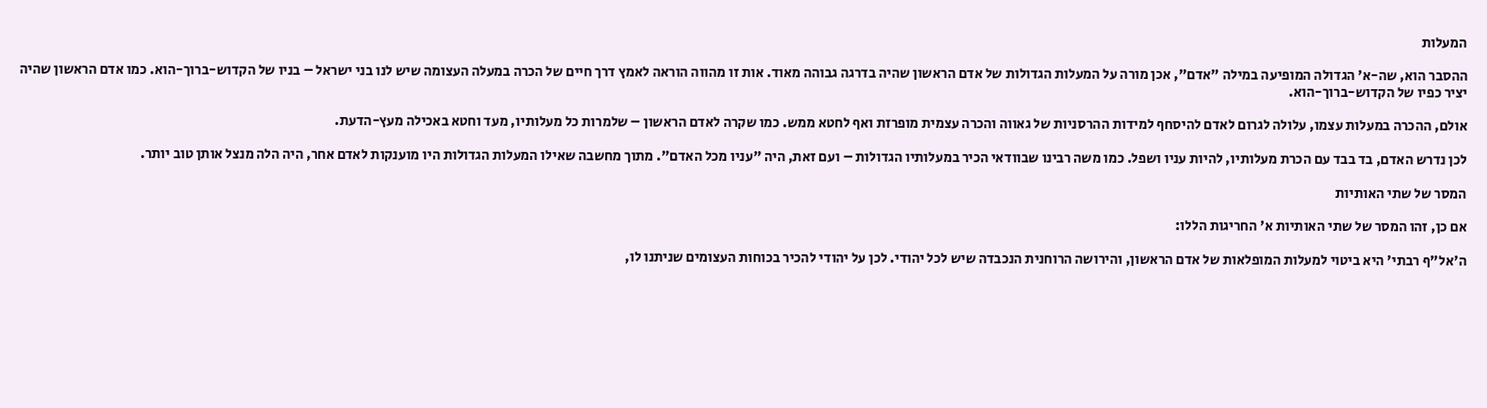המעלות

ההסבר הוא, שה-א' הגדולה המופיעה במילה "אדם", אכן מורה על המעלות הגדולות של אדם הראשון שהיה בדרגה גבוהה מאוד. אות זו מהווה הוראה לאמץ דרך חיים של הכרה במעלה העצומה שיש לנו בני ישראל – בניו של הקדוש-ברוך-הוא. כמו אדם הראשון שהיה יציר כפיו של הקדוש-ברוך-הוא.

אולם, ההכרה במעלות עצמו, עלולה לגרום לאדם להיסחף למידות ההרסניות של גאווה והכרה עצמית מופרזת ואף לחטא ממש. כמו שקרה לאדם הראשון – שלמרות כל מעלותיו, מעד וחטא באכילה מעץ-הדעת.

לכן נדרש האדם, בד בבד עם הכרת מעלותיו, להיות עניו ושפל. כמו משה רבינו שבוודאי הכיר במעלותיו הגדולות – ועם זאת, היה "עניו מכל האדם". מתוך מחשבה שאילו המעלות הגדולות היו מוענקות לאדם אחר, היה הלה מנצל אותן טוב יותר.

המסר של שתי האותיות

אם כן, זהו המסר של שתי האותיות א' החריגות הללו:

ה'אל"ף רבתי' היא ביטוי למעלות המופלאות של אדם הראשון, והירושה הרוחנית הנכבדה שיש לכל יהודי. לכן על יהודי להכיר בכוחות העצומים שניתנו לו,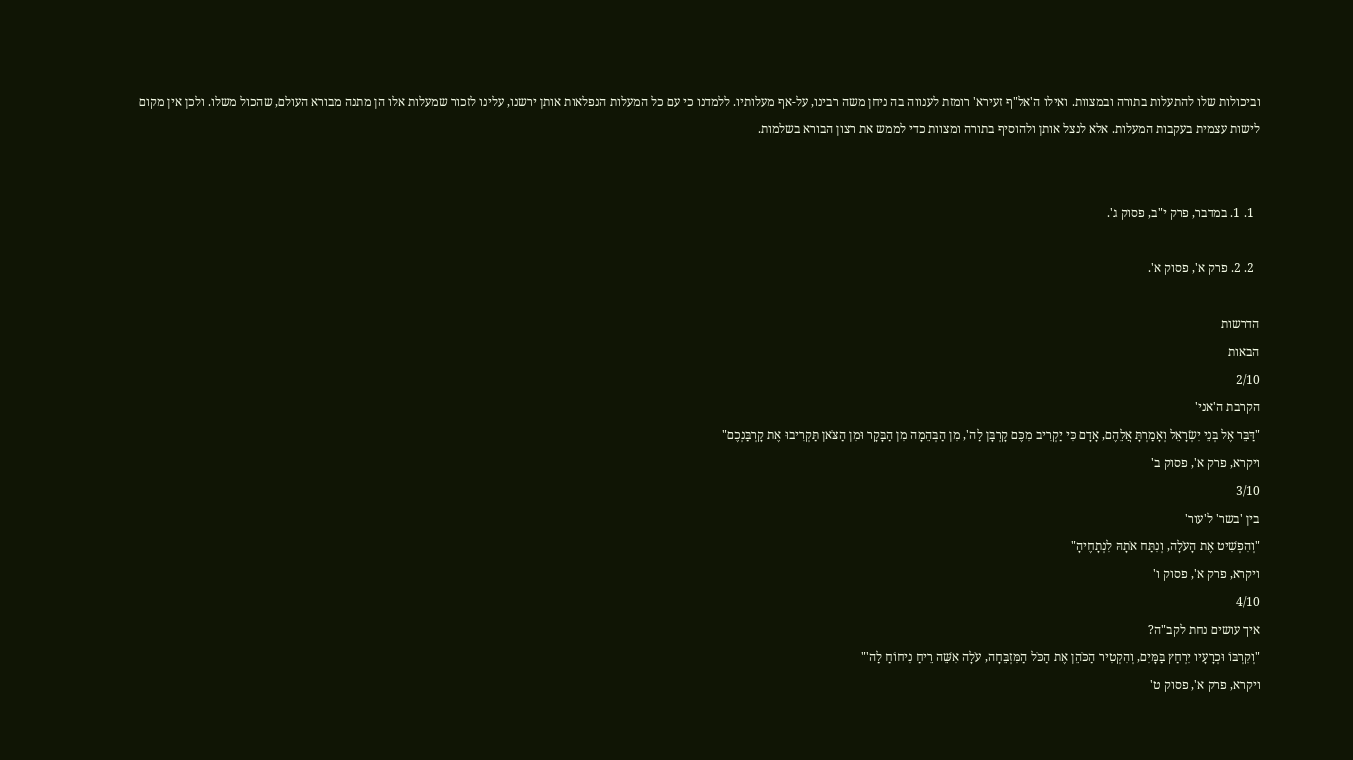וביכולות שלו להתעלות בתורה ובמצוות. ואילו ה'אל"ף זעירא' רומזת לענווה בה ניחן משה רבינו, על-אף מעלותיו. ללמדנו כי עם כל המעלות הנפלאות אותן ירשנו, עלינו לזכור שמעלות אלו הן מתנה מבורא העולם, שהכול משלו. ולכן אין מקום לישות עצמית בעקבות המעלות. אלא לנצל אותן ולהוסיף בתורה ומצוות כדי לממש את רצון הבורא בשלמות.


  1. 1. במדבר, פרק י"ב, פסוק ג'.

  2. 2. פרק א', פסוק א'.

הדרשות
הבאות
2/10
הקרבת ה'אני'
"דַּבֵּר אֶל בְּנֵי יִשְׂרָאֵל וְאָמַרְתָּ אֲלֵהֶם, אָדָם כִּי יַקְרִיב מִכֶּם קָרְבָּן לַה', מִן הַבְּהֵמָה מִן הַבָּקָר וּמִן הַצֹּאן תַּקְרִיבוּ אֶת קָרְבַּנְכֶם"
ויקרא, פרק א', פסוק ב'
3/10
בין 'בשר' ל'עור'
"וְהִפְשִׁיט אֶת הָעֹלָה, וְנִתַּח אֹתָהּ לִנְתָחֶיהָ"
ויקרא, פרק א', פסוק ו'
4/10
איך עושים נחת לקב"ה?
"וְקִרְבּוֹ וּכְרָעָיו יִרְחַץ בַּמָּיִם, וְהִקְטִיר הַכֹּהֵן אֶת הַכֹּל הַמִּזְבֵּחָה, עֹלָה אִשֵּׁה רֵיחַ נִיחוֹחַ לַה'"
ויקרא, פרק א', פסוק ט'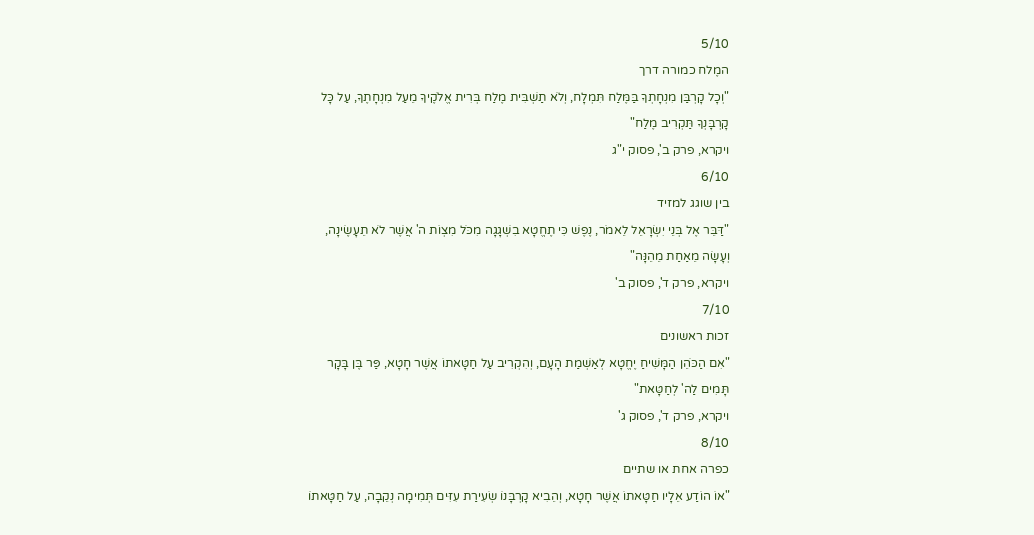5/10
המֶלח כמורה דרך
"וְכָל קָרְבַּן מִנְחָתְךָ בַּמֶּלַח תִּמְלָח, וְלֹא תַשְׁבִּית מֶלַח בְּרִית אֱלֹקֶיךָ מֵעַל מִנְחָתֶךָ, עַל כָּל קָרְבָּנְךָ תַּקְרִיב מֶלַח"
ויקרא, פרק ב', פסוק י"ג
6/10
בין שוגג למזיד
"דַּבֵּר אֶל בְּנֵי יִשְׂרָאֵל לֵאמֹר, נֶפֶשׁ כִּי תֶחֱטָא בִשְׁגָגָה מִכֹּל מִצְוֹת ה' אֲשֶׁר לֹא תֵעָשֶׂינָה, וְעָשָׂה מֵאַחַת מֵהֵנָּה"
ויקרא, פרק ד', פסוק ב'
7/10
זכות ראשונים
"אִם הַכֹּהֵן הַמָּשִׁיחַ יֶחֱטָא לְאַשְׁמַת הָעָם, וְהִקְרִיב עַל חַטָּאתוֹ אֲשֶׁר חָטָא, פַּר בֶּן בָּקָר תָּמִים לַה' לְחַטָּאת"
ויקרא, פרק ד', פסוק ג'
8/10
כפרה אחת או שתיים
"אוֹ הוֹדַע אֵלָיו חַטָּאתוֹ אֲשֶׁר חָטָא, וְהֵבִיא קָרְבָּנוֹ שְׂעִירַת עִזִּים תְּמִימָה נְקֵבָה, עַל חַטָּאתוֹ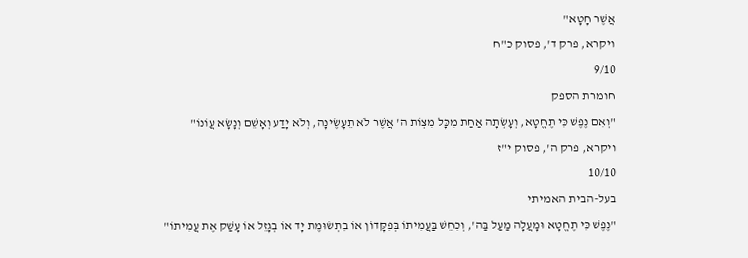אֲשֶׁר חָטָא"
ויקרא, פרק ד', פסוק כ"ח
9/10
חומרת הספק
"וְאִם נֶפֶשׁ כִּי תֶחֱטָא, וְעָשְׂתָה אַחַת מִכָּל מִצְוֹת ה' אֲשֶׁר לֹא תֵעָשֶׂינָה, וְלֹא יָדַע וְאָשֵׁם וְנָשָׂא עֲוֹנוֹ"
ויקרא, פרק ה', פסוק י"ז
10/10
בעל-הבית האמיתי
"נֶפֶשׁ כִּי תֶחֱטָא וּמָעֲלָה מַעַל בַּה', וְכִחֵשׁ בַּעֲמִיתוֹ בְּפִקָּדוֹן אוֹ בִתְשׂוּמֶת יָד אוֹ בְגָזֵל אוֹ עָשַׁק אֶת עֲמִיתוֹ"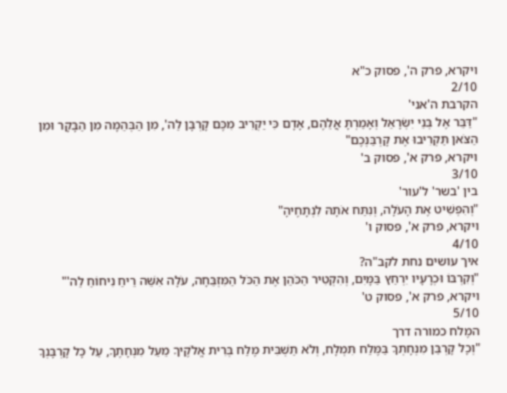ויקרא, פרק ה', פסוק כ"א
2/10
הקרבת ה'אני'
"דַּבֵּר אֶל בְּנֵי יִשְׂרָאֵל וְאָמַרְתָּ אֲלֵהֶם, אָדָם כִּי יַקְרִיב מִכֶּם קָרְבָּן לַה', מִן הַבְּהֵמָה מִן הַבָּקָר וּמִן הַצֹּאן תַּקְרִיבוּ אֶת קָרְבַּנְכֶם"
ויקרא, פרק א', פסוק ב'
3/10
בין 'בשר' ל'עור'
"וְהִפְשִׁיט אֶת הָעֹלָה, וְנִתַּח אֹתָהּ לִנְתָחֶיהָ"
ויקרא, פרק א', פסוק ו'
4/10
איך עושים נחת לקב"ה?
"וְקִרְבּוֹ וּכְרָעָיו יִרְחַץ בַּמָּיִם, וְהִקְטִיר הַכֹּהֵן אֶת הַכֹּל הַמִּזְבֵּחָה, עֹלָה אִשֵּׁה רֵיחַ נִיחוֹחַ לַה'"
ויקרא, פרק א', פסוק ט'
5/10
המֶלח כמורה דרך
"וְכָל קָרְבַּן מִנְחָתְךָ בַּמֶּלַח תִּמְלָח, וְלֹא תַשְׁבִּית מֶלַח בְּרִית אֱלֹקֶיךָ מֵעַל מִנְחָתֶךָ, עַל כָּל קָרְבָּנְךָ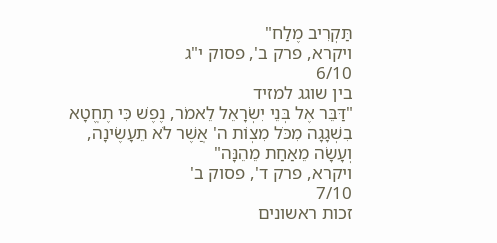תַּקְרִיב מֶלַח"
ויקרא, פרק ב', פסוק י"ג
6/10
בין שוגג למזיד
"דַּבֵּר אֶל בְּנֵי יִשְׂרָאֵל לֵאמֹר, נֶפֶשׁ כִּי תֶחֱטָא בִשְׁגָגָה מִכֹּל מִצְוֹת ה' אֲשֶׁר לֹא תֵעָשֶׂינָה, וְעָשָׂה מֵאַחַת מֵהֵנָּה"
ויקרא, פרק ד', פסוק ב'
7/10
זכות ראשונים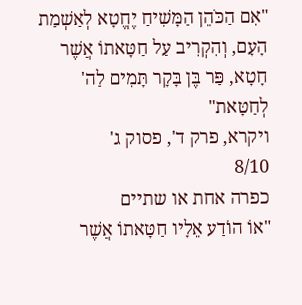"אִם הַכֹּהֵן הַמָּשִׁיחַ יֶחֱטָא לְאַשְׁמַת הָעָם, וְהִקְרִיב עַל חַטָּאתוֹ אֲשֶׁר חָטָא, פַּר בֶּן בָּקָר תָּמִים לַה' לְחַטָּאת"
ויקרא, פרק ד', פסוק ג'
8/10
כפרה אחת או שתיים
"אוֹ הוֹדַע אֵלָיו חַטָּאתוֹ אֲשֶׁר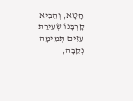חָטָא, וְהֵבִיא קָרְבָּנוֹ שְׂעִירַת עִזִּים תְּמִימָה נְקֵבָה,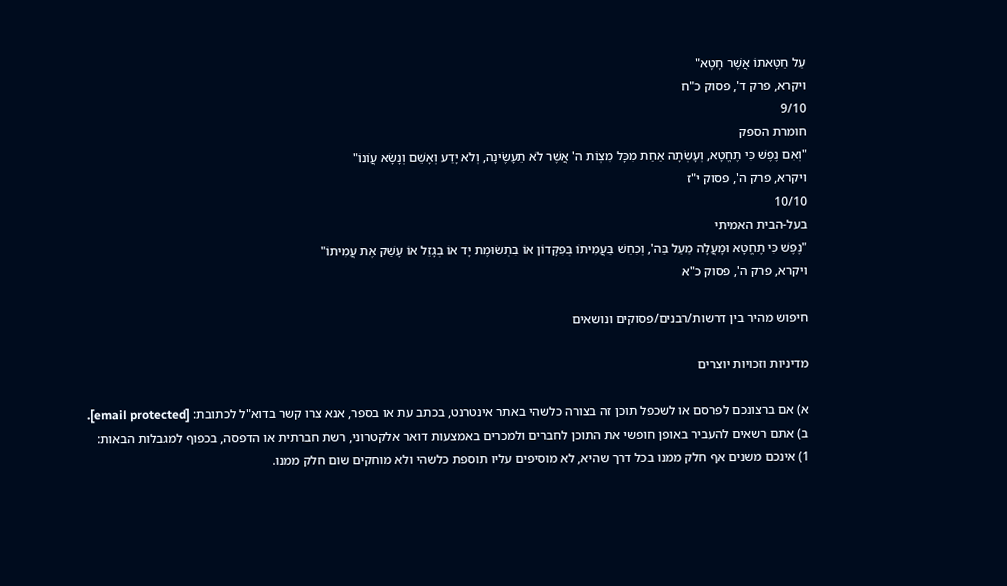עַל חַטָּאתוֹ אֲשֶׁר חָטָא"
ויקרא, פרק ד', פסוק כ"ח
9/10
חומרת הספק
"וְאִם נֶפֶשׁ כִּי תֶחֱטָא, וְעָשְׂתָה אַחַת מִכָּל מִצְוֹת ה' אֲשֶׁר לֹא תֵעָשֶׂינָה, וְלֹא יָדַע וְאָשֵׁם וְנָשָׂא עֲוֹנוֹ"
ויקרא, פרק ה', פסוק י"ז
10/10
בעל-הבית האמיתי
"נֶפֶשׁ כִּי תֶחֱטָא וּמָעֲלָה מַעַל בַּה', וְכִחֵשׁ בַּעֲמִיתוֹ בְּפִקָּדוֹן אוֹ בִתְשׂוּמֶת יָד אוֹ בְגָזֵל אוֹ עָשַׁק אֶת עֲמִיתוֹ"
ויקרא, פרק ה', פסוק כ"א

חיפוש מהיר בין דרשות/רבנים/פסוקים ונושאים

מדיניות וזכויות יוצרים

א) אם ברצונכם לפרסם או לשכפל תוכן זה בצורה כלשהי באתר אינטרנט, בכתב עת או בספר, אנא צרו קשר בדוא"ל לכתובת: [email protected].
ב) אתם רשאים להעביר באופן חופשי את התוכן לחברים ולמכרים באמצעות דואר אלקטרוני, רשת חברתית או הדפסה, בכפוף למגבלות הבאות:
1) אינכם משנים אף חלק ממנו בכל דרך שהיא, לא מוסיפים עליו תוספת כלשהי ולא מוחקים שום חלק ממנו.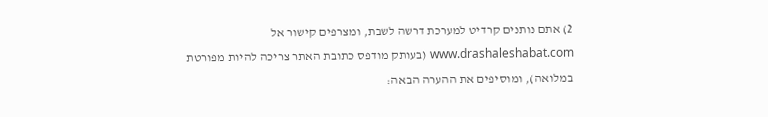2) אתם נותנים קרדיט למערכת דרשה לשבת, ומצרפים קישור אל www.drashaleshabat.com (בעותק מודפס כתובת האתר צריכה להיות מפורטת במלואה), ומוסיפים את ההערה הבאה: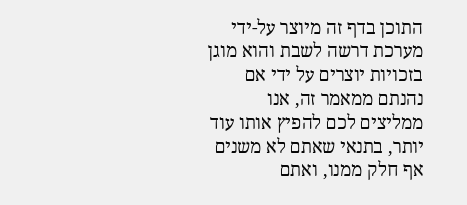התוכן בדף זה מיוצר על-ידי מערכת דרשה לשבת והוא מוגן בזכויות יוצרים על ידי אם נהנתם ממאמר זה, אנו ממליצים לכם להפיץ אותו עוד יותר, בתנאי שאתם לא משנים אף חלק ממנו, ואתם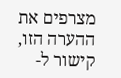מצרפים את ההערה הזו, קישור ל-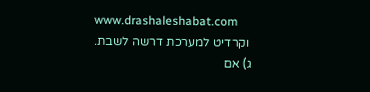www.drashaleshabat.com
 וקרדיט למערכת דרשה לשבת.
ג) אם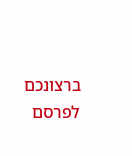ברצונכם לפרסם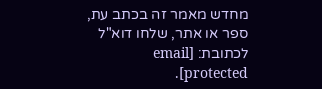מחדש מאמר זה בכתב עת, ספר או אתר, שלחו דוא"ל לכתובת: [email protected].